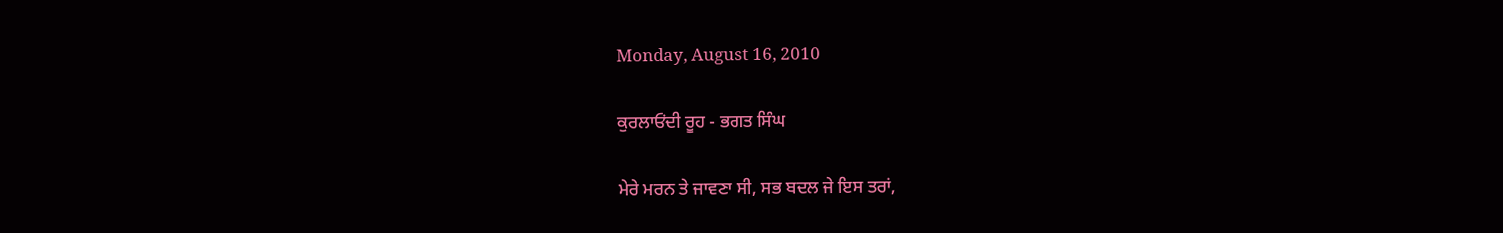Monday, August 16, 2010

ਕੁਰਲਾਓਂਦੀ ਰੂਹ - ਭਗਤ ਸਿੰਘ

ਮੇਰੇ ਮਰਨ ਤੇ ਜਾਵਣਾ ਸੀ, ਸਭ ਬਦਲ ਜੇ ਇਸ ਤਰਾਂ,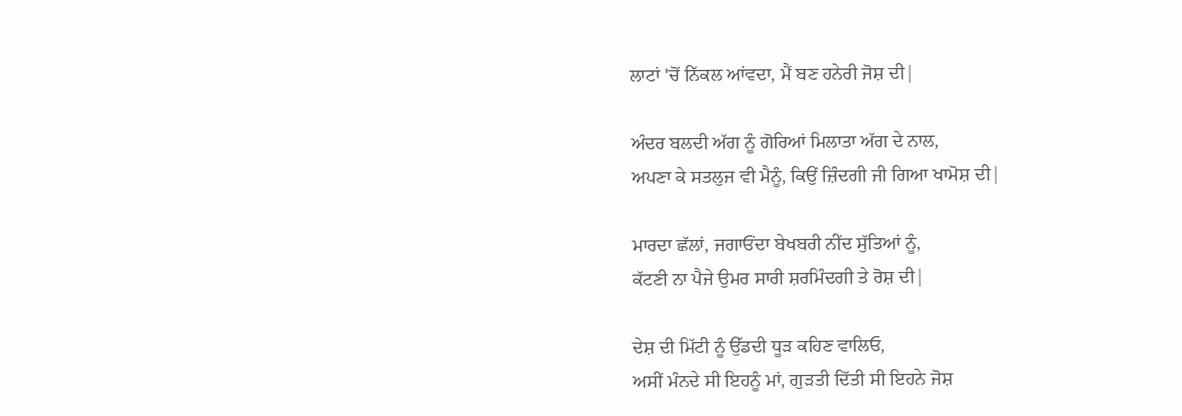ਲਾਟਾਂ 'ਚੋਂ ਨਿੱਕਲ ਆਂਵਦਾ, ਮੈਂ ਬਣ ਹਨੇਰੀ ਜੋਸ਼ ਦੀ|

ਅੰਦਰ ਬਲਦੀ ਅੱਗ ਨੂੰ ਗੋਰਿਆਂ ਮਿਲਾਤਾ ਅੱਗ ਦੇ ਨਾਲ,
ਅਪਣਾ ਕੇ ਸਤਲੁਜ ਵੀ ਮੈਨੂੰ, ਕਿਉਂ ਜ਼ਿੰਦਗੀ ਜੀ ਗਿਆ ਖਾਮੋਸ਼ ਦੀ|

ਮਾਰਦਾ ਛੱਲਾਂ, ਜਗਾਓਂਦਾ ਬੇਖਬਰੀ ਨੀਂਦ ਸੁੱਤਿਆਂ ਨੂੰ,
ਕੱਟਣੀ ਨਾ ਪੈਜੇ ਉਮਰ ਸਾਰੀ ਸ਼ਰਮਿੰਦਗੀ ਤੇ ਰੋਸ਼ ਦੀ|

ਦੇਸ਼ ਦੀ ਮਿੱਟੀ ਨੂੰ ਉੱਡਦੀ ਧੂੜ ਕਹਿਣ ਵਾਲਿਓ,
ਅਸੀਂ ਮੰਨਦੇ ਸੀ ਇਹਨੂੰ ਮਾਂ, ਗੁੜਤੀ ਦਿੱਤੀ ਸੀ ਇਹਨੇ ਜੋਸ਼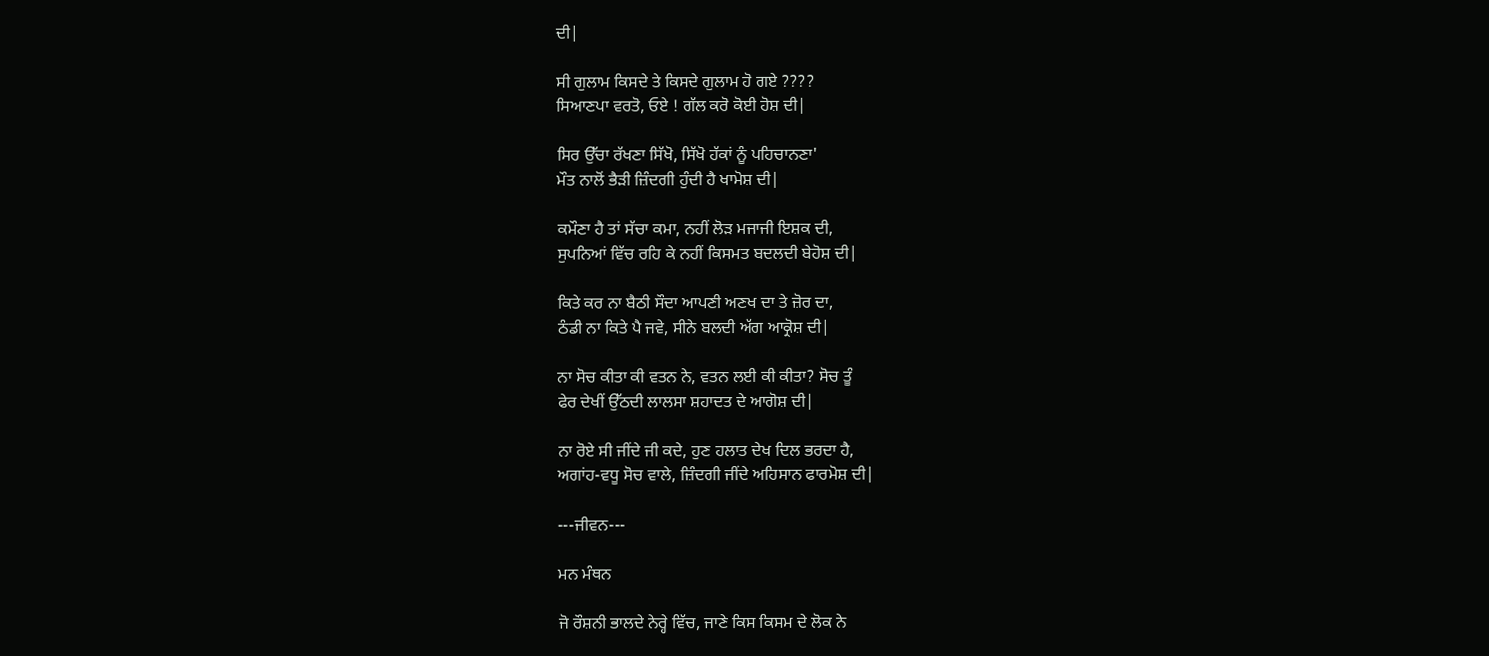ਦੀ|

ਸੀ ਗੁਲਾਮ ਕਿਸਦੇ ਤੇ ਕਿਸਦੇ ਗੁਲਾਮ ਹੋ ਗਏ ????
ਸਿਆਣਪਾ ਵਰਤੋ, ਓਏ ! ਗੱਲ ਕਰੋ ਕੋਈ ਹੋਸ਼ ਦੀ|

ਸਿਰ ਉੱਚਾ ਰੱਖਣਾ ਸਿੱਖੋ, ਸਿੱਖੋ ਹੱਕਾਂ ਨੂੰ ਪਹਿਚਾਨਣਾ'
ਮੌਤ ਨਾਲੋਂ ਭੈੜੀ ਜ਼ਿੰਦਗੀ ਹੁੰਦੀ ਹੈ ਖਾਮੋਸ਼ ਦੀ|

ਕਮੌਣਾ ਹੈ ਤਾਂ ਸੱਚਾ ਕਮਾ, ਨਹੀਂ ਲੋੜ ਮਜਾਜੀ ਇਸ਼ਕ ਦੀ,
ਸੁਪਨਿਆਂ ਵਿੱਚ ਰਹਿ ਕੇ ਨਹੀਂ ਕਿਸਮਤ ਬਦਲਦੀ ਬੇਹੋਸ਼ ਦੀ|

ਕਿਤੇ ਕਰ ਨਾ ਬੈਠੀ ਸੌਦਾ ਆਪਣੀ ਅਣਖ ਦਾ ਤੇ ਜ਼ੋਰ ਦਾ,
ਠੰਡੀ ਨਾ ਕਿਤੇ ਪੈ ਜਵੇ, ਸੀਨੇ ਬਲਦੀ ਅੱਗ ਆਕ੍ਰੋਸ਼ ਦੀ|

ਨਾ ਸੋਚ ਕੀਤਾ ਕੀ ਵਤਨ ਨੇ, ਵਤਨ ਲਈ ਕੀ ਕੀਤਾ? ਸੋਚ ਤੂੰ
ਫੇਰ ਦੇਖੀਂ ਉੱਠਦੀ ਲਾਲਸਾ ਸ਼ਹਾਦਤ ਦੇ ਆਗੋਸ਼ ਦੀ|

ਨਾ ਰੋਏ ਸੀ ਜੀਂਦੇ ਜੀ ਕਦੇ, ਹੁਣ ਹਲਾਤ ਦੇਖ ਦਿਲ ਭਰਦਾ ਹੈ,
ਅਗਾਂਹ-ਵਧੂ ਸੋਚ ਵਾਲੇ, ਜ਼ਿੰਦਗੀ ਜੀਂਦੇ ਅਹਿਸਾਨ ਫਾਰਮੋਸ਼ ਦੀ|

---ਜੀਵਨ---

ਮਨ ਮੰਥਨ

ਜੋ ਰੌਸ਼ਨੀ ਭਾਲਦੇ ਨੇਰ੍ਹੇ ਵਿੱਚ, ਜਾਣੇ ਕਿਸ ਕਿਸਮ ਦੇ ਲੋਕ ਨੇ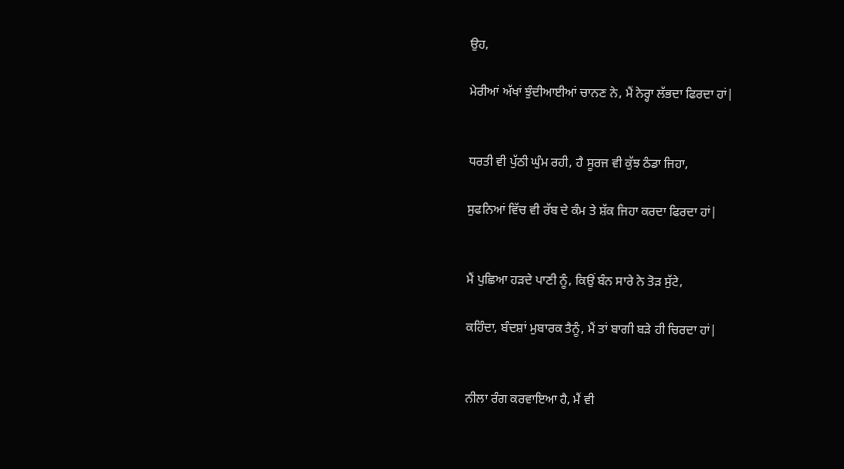ਉਹ,

ਮੇਰੀਆਂ ਅੱਖਾਂ ਝੁੰਦੀਆਈਆਂ ਚਾਨਣ ਨੇ, ਮੈਂ ਨੇਰ੍ਹਾ ਲੱਭਦਾ ਫਿਰਦਾ ਹਾਂ|


ਧਰਤੀ ਵੀ ਪੁੱਠੀ ਘੁੰਮ ਰਹੀ, ਹੈ ਸੂਰਜ ਵੀ ਕੁੱਝ ਠੰਡਾ ਜਿਹਾ,

ਸੁਫਨਿਆਂ ਵਿੱਚ ਵੀ ਰੱਬ ਦੇ ਕੰਮ ਤੇ ਸ਼ੱਕ ਜਿਹਾ ਕਰਦਾ ਫਿਰਦਾ ਹਾਂ|


ਮੈਂ ਪੁਛਿਆ ਹੜਦੇ ਪਾਣੀ ਨੂੰ, ਕਿਉਂ ਬੰਨ ਸਾਰੇ ਨੇ ਤੋੜ ਸੁੱਟੇ,

ਕਹਿੰਦਾ, ਬੰਦਸ਼ਾਂ ਮੁਬਾਰਕ ਤੈਨੂੰ, ਮੈਂ ਤਾਂ ਬਾਗੀ ਬੜੇ ਹੀ ਚਿਰਦਾ ਹਾਂ|


ਨੀਲਾ ਰੰਗ ਕਰਵਾਇਆ ਹੈ, ਮੈਂ ਵੀ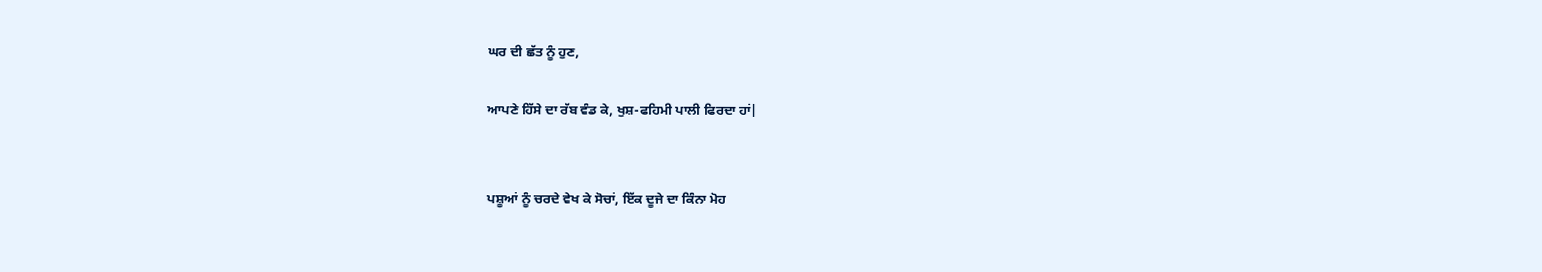ਘਰ ਦੀ ਛੱਤ ਨੂੰ ਹੁਣ,

ਆਪਣੇ ਹਿੱਸੇ ਦਾ ਰੱਬ ਵੰਡ ਕੇ, ਖੁਸ਼-ਫਹਿਮੀ ਪਾਲੀ ਫਿਰਦਾ ਹਾਂ|


ਪਸ਼ੂਆਂ ਨੂੰ ਚਰਦੇ ਵੇਖ ਕੇ ਸੋਚਾਂ, ਇੱਕ ਦੂਜੇ ਦਾ ਕਿੰਨਾ ਮੋਹ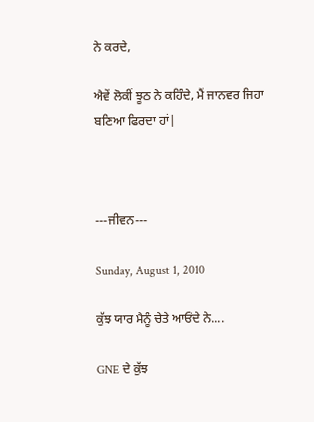ਨੇ ਕਰਦੇ,

ਐਵੇਂ ਲੋਕੀਂ ਝੂਠ ਨੇ ਕਹਿੰਦੇ, ਮੈਂ ਜਾਨਵਰ ਜਿਹਾ ਬਣਿਆ ਫਿਰਦਾ ਹਾਂ|



---ਜੀਵਨ---

Sunday, August 1, 2010

ਕੁੱਝ ਯਾਰ ਮੈਨੂੰ ਚੇਤੇ ਆਓਂਦੇ ਨੇ....

GNE ਦੇ ਕੁੱਝ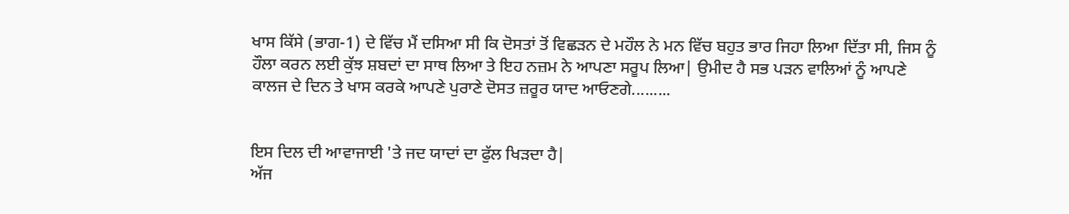ਖਾਸ ਕਿੱਸੇ (ਭਾਗ-1) ਦੇ ਵਿੱਚ ਮੈਂ ਦਸਿਆ ਸੀ ਕਿ ਦੋਸਤਾਂ ਤੋਂ ਵਿਛੜਨ ਦੇ ਮਹੌਲ ਨੇ ਮਨ ਵਿੱਚ ਬਹੁਤ ਭਾਰ ਜਿਹਾ ਲਿਆ ਦਿੱਤਾ ਸੀ, ਜਿਸ ਨੂੰ ਹੌਲਾ ਕਰਨ ਲਈ ਕੁੱਝ ਸ਼ਬਦਾਂ ਦਾ ਸਾਥ ਲਿਆ ਤੇ ਇਹ ਨਜ਼ਮ ਨੇ ਆਪਣਾ ਸਰੂਪ ਲਿਆ| ਉਮੀਦ ਹੈ ਸਭ ਪੜਨ ਵਾਲਿਆਂ ਨੂੰ ਆਪਣੇ ਕਾਲਜ ਦੇ ਦਿਨ ਤੇ ਖਾਸ ਕਰਕੇ ਆਪਣੇ ਪੁਰਾਣੇ ਦੋਸਤ ਜ਼ਰੂਰ ਯਾਦ ਆਓਣਗੇ.........


ਇਸ ਦਿਲ ਦੀ ਆਵਾਜਾਈ 'ਤੇ ਜਦ ਯਾਦਾਂ ਦਾ ਫੁੱਲ ਖਿੜਦਾ ਹੈ|
ਅੱਜ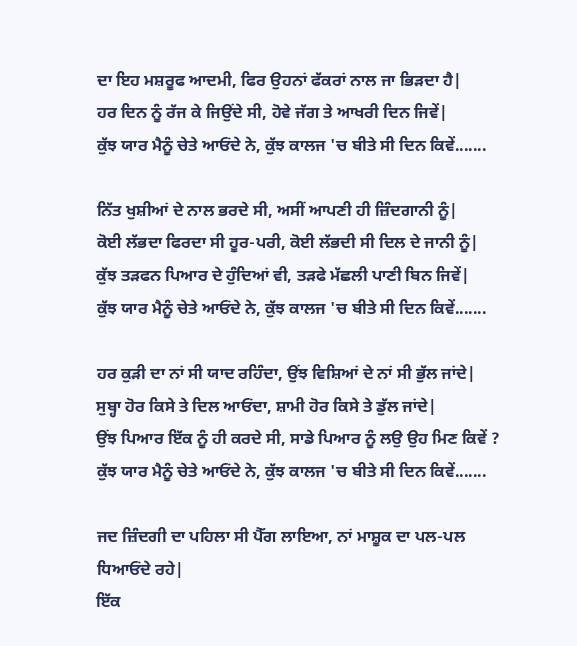ਦਾ ਇਹ ਮਸ਼ਰੂਫ ਆਦਮੀ, ਫਿਰ ਉਹਨਾਂ ਫੱਕਰਾਂ ਨਾਲ ਜਾ ਭਿੜਦਾ ਹੈ|
ਹਰ ਦਿਨ ਨੂੰ ਰੱਜ ਕੇ ਜਿਉਂਦੇ ਸੀ, ਹੋਵੇ ਜੱਗ ਤੇ ਆਖਰੀ ਦਿਨ ਜਿਵੇਂ|
ਕੁੱਝ ਯਾਰ ਮੈਨੂੰ ਚੇਤੇ ਆਓਂਦੇ ਨੇ, ਕੁੱਝ ਕਾਲਜ 'ਚ ਬੀਤੇ ਸੀ ਦਿਨ ਕਿਵੇਂ.......

ਨਿੱਤ ਖੁਸ਼ੀਆਂ ਦੇ ਨਾਲ ਭਰਦੇ ਸੀ, ਅਸੀਂ ਆਪਣੀ ਹੀ ਜ਼ਿੰਦਗਾਨੀ ਨੂੰ|
ਕੋਈ ਲੱਭਦਾ ਫਿਰਦਾ ਸੀ ਹੂਰ-ਪਰੀ, ਕੋਈ ਲੱਭਦੀ ਸੀ ਦਿਲ ਦੇ ਜਾਨੀ ਨੂੰ|
ਕੁੱਝ ਤੜਫਨ ਪਿਆਰ ਦੇ ਹੁੰਦਿਆਂ ਵੀ, ਤੜਫੇ ਮੱਛਲੀ ਪਾਣੀ ਬਿਨ ਜਿਵੇਂ|
ਕੁੱਝ ਯਾਰ ਮੈਨੂੰ ਚੇਤੇ ਆਓਂਦੇ ਨੇ, ਕੁੱਝ ਕਾਲਜ 'ਚ ਬੀਤੇ ਸੀ ਦਿਨ ਕਿਵੇਂ.......

ਹਰ ਕੁੜੀ ਦਾ ਨਾਂ ਸੀ ਯਾਦ ਰਹਿੰਦਾ, ਉਂਝ ਵਿਸ਼ਿਆਂ ਦੇ ਨਾਂ ਸੀ ਭੁੱਲ ਜਾਂਦੇ|
ਸੁਬ੍ਹਾ ਹੋਰ ਕਿਸੇ ਤੇ ਦਿਲ ਆਓਂਦਾ, ਸ਼ਾਮੀ ਹੋਰ ਕਿਸੇ ਤੇ ਡੁੱਲ ਜਾਂਦੇ|
ਉਂਝ ਪਿਆਰ ਇੱਕ ਨੂੰ ਹੀ ਕਰਦੇ ਸੀ, ਸਾਡੇ ਪਿਆਰ ਨੂੰ ਲਉ ਉਹ ਮਿਣ ਕਿਵੇਂ ?
ਕੁੱਝ ਯਾਰ ਮੈਨੂੰ ਚੇਤੇ ਆਓਂਦੇ ਨੇ, ਕੁੱਝ ਕਾਲਜ 'ਚ ਬੀਤੇ ਸੀ ਦਿਨ ਕਿਵੇਂ.......

ਜਦ ਜ਼ਿੰਦਗੀ ਦਾ ਪਹਿਲਾ ਸੀ ਪੈੱਗ ਲਾਇਆ, ਨਾਂ ਮਾਸ਼ੂਕ ਦਾ ਪਲ-ਪਲ ਧਿਆਓਂਦੇ ਰਹੇ|
ਇੱਕ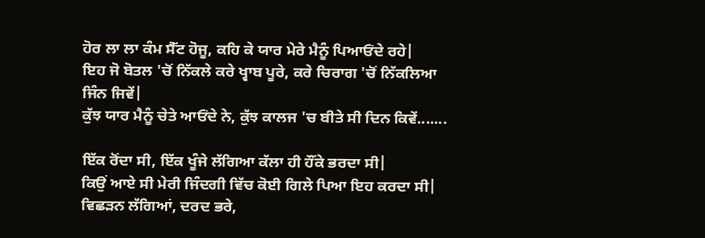ਹੋਰ ਲਾ ਲਾ ਕੰਮ ਸੈੱਟ ਹੋਜੂ, ਕਹਿ ਕੇ ਯਾਰ ਮੇਰੇ ਮੈਨੂੰ ਪਿਆਓਂਦੇ ਰਹੇ|
ਇਹ ਜੋ ਬੋਤਲ 'ਚੋਂ ਨਿੱਕਲੇ ਕਰੇ ਖ੍ਵਾਬ ਪੂਰੇ, ਕਰੇ ਚਿਰਾਗ 'ਚੋਂ ਨਿੱਕਲਿਆ ਜਿੰਨ ਜਿਵੇਂ|
ਕੁੱਝ ਯਾਰ ਮੈਨੂੰ ਚੇਤੇ ਆਓਂਦੇ ਨੇ, ਕੁੱਝ ਕਾਲਜ 'ਚ ਬੀਤੇ ਸੀ ਦਿਨ ਕਿਵੇਂ.......

ਇੱਕ ਰੋਂਦਾ ਸੀ, ਇੱਕ ਖੂੰਜੇ ਲੱਗਿਆ ਕੱਲਾ ਹੀ ਹੌਂਕੇ ਭਰਦਾ ਸੀ|
ਕਿਉਂ ਆਏ ਸੀ ਮੇਰੀ ਜਿੰਦਗੀ ਵਿੱਚ ਕੋਈ ਗਿਲੇ ਪਿਆ ਇਹ ਕਰਦਾ ਸੀ|
ਵਿਛੜਨ ਲੱਗਿਆਂ, ਦਰਦ ਭਰੇ,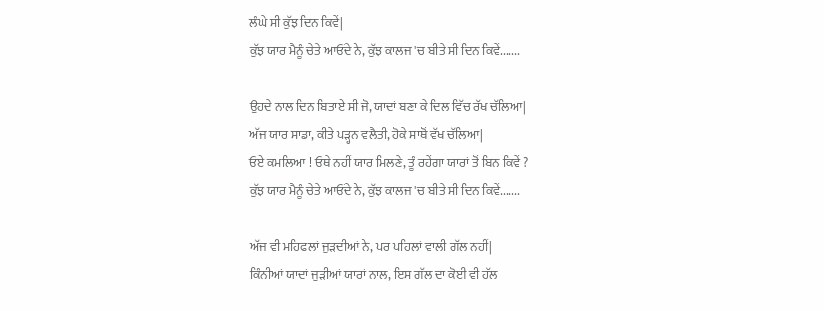ਲੰਘੇ ਸੀ ਕੁੱਝ ਦਿਨ ਕਿਵੇਂ|
ਕੁੱਝ ਯਾਰ ਮੈਨੂੰ ਚੇਤੇ ਆਓਂਦੇ ਨੇ, ਕੁੱਝ ਕਾਲਜ 'ਚ ਬੀਤੇ ਸੀ ਦਿਨ ਕਿਵੇਂ.......

ਉਹਦੇ ਨਾਲ ਦਿਨ ਬਿਤਾਏ ਸੀ ਜੋ, ਯਾਦਾਂ ਬਣਾ ਕੇ ਦਿਲ ਵਿੱਚ ਰੱਖ ਚੱਲਿਆ|
ਅੱਜ ਯਾਰ ਸਾਡਾ, ਕੀਤੇ ਪੜ੍ਹਨ ਵਲੈਤੀ, ਹੋਕੇ ਸਾਥੋਂ ਵੱਖ ਚੱਲਿਆ|
ਓਏ ਕਮਲਿਆ ! ਓਥੇ ਨਹੀਂ ਯਾਰ ਮਿਲਣੇ, ਤੂੰ ਰਹੇਂਗਾ ਯਾਰਾਂ ਤੋਂ ਬਿਨ ਕਿਵੇਂ ?
ਕੁੱਝ ਯਾਰ ਮੈਨੂੰ ਚੇਤੇ ਆਓਂਦੇ ਨੇ, ਕੁੱਝ ਕਾਲਜ 'ਚ ਬੀਤੇ ਸੀ ਦਿਨ ਕਿਵੇਂ.......

ਅੱਜ ਵੀ ਮਹਿਫਲਾਂ ਜੁੜਦੀਆਂ ਨੇ, ਪਰ ਪਹਿਲਾਂ ਵਾਲੀ ਗੱਲ ਨਹੀਂ|
ਕਿੰਨੀਆਂ ਯਾਦਾਂ ਜੁੜੀਆਂ ਯਾਰਾਂ ਨਾਲ, ਇਸ ਗੱਲ ਦਾ ਕੋਈ ਵੀ ਹੱਲ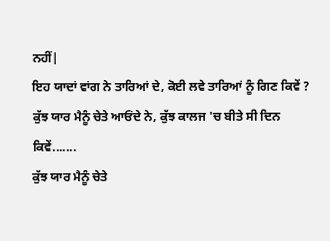ਨਹੀਂ|
ਇਹ ਯਾਦਾਂ ਵਾਂਗ ਨੇ ਤਾਰਿਆਂ ਦੇ, ਕੋਈ ਲਵੇ ਤਾਰਿਆਂ ਨੂੰ ਗਿਣ ਕਿਵੇਂ ?
ਕੁੱਝ ਯਾਰ ਮੈਨੂੰ ਚੇਤੇ ਆਓਂਦੇ ਨੇ, ਕੁੱਝ ਕਾਲਜ 'ਚ ਬੀਤੇ ਸੀ ਦਿਨ ਕਿਵੇਂ.......
ਕੁੱਝ ਯਾਰ ਮੈਨੂੰ ਚੇਤੇ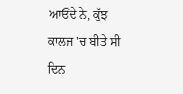ਆਓਂਦੇ ਨੇ, ਕੁੱਝ ਕਾਲਜ 'ਚ ਬੀਤੇ ਸੀ ਦਿਨ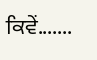ਕਿਵੇਂ.......